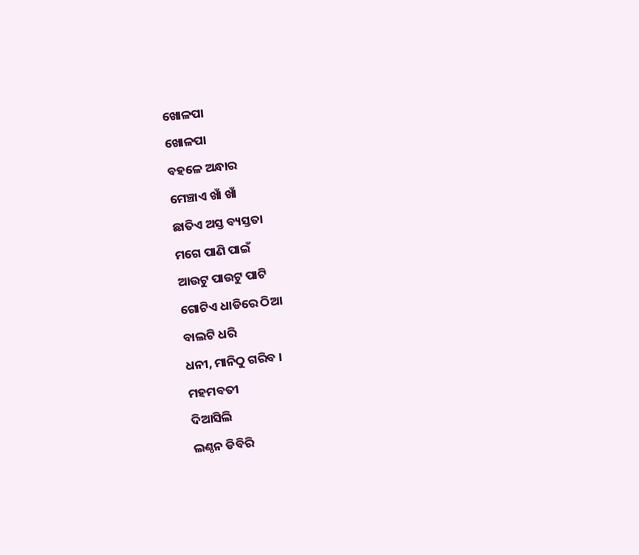ଖୋଳପା
ଖୋଳପା
ବହଳେ ଅନ୍ଧାର
ମେଞ୍ଚାଏ ଖାଁ ଖାଁ
ଛାତିଏ ଅସ୍ତ ବ୍ୟସ୍ତତା
ମଗେ ପାଣି ପାଇଁ
ଆଉଟୁ ପାଉଟୁ ପାଟି
ଗୋଟିଏ ଧାଡିରେ ଠିଆ
ବାଲଟି ଧରି
ଧନୀ, ମାନିଠୁ ଗରିବ ।
ମହମବତୀ
ଦିଆସିଲି
ଲଣ୍ଠନ ଡିବିରି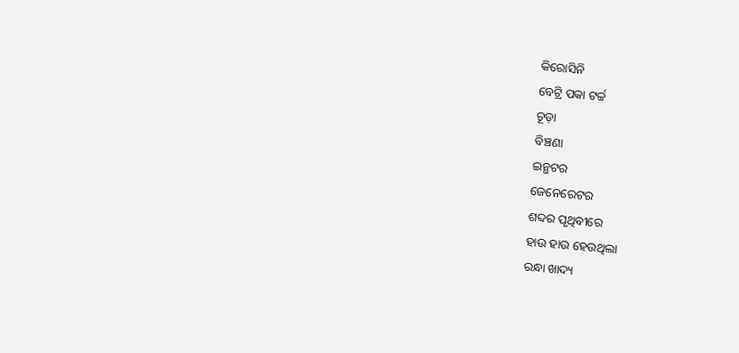କିରୋସିନି
ବେଟ୍ରି ପକା ଟର୍ଚ୍ଚ
ଚୂଡ଼ା
ବିଞ୍ଚଣା
ଇନ୍ଭଟର
ଜେନେରେଟର
ଶବ୍ଦର ପୃଥିବୀରେ
ହାଉ ହାଉ ହେଉଥିଲା
ରନ୍ଧା ଖାଦ୍ୟ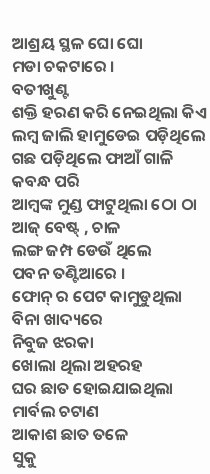ଆଶ୍ରୟ ସ୍ଥଳ ଘୋ ଘୋ
ମଡା ଚକଟାରେ ।
ବତୀଖୁଣ୍ଟ
ଶକ୍ତି ହରଣ କରି ନେଇଥିଲା କିଏ
ଲମ୍ବ ଜାଲି ହାମୁଡେଇ ପଡ଼ିଥିଲେ
ଗଛ ପଡ଼ିଥିଲେ ଫାଆଁ ଗାଳି
କବନ୍ଧ ପରି
ଆମ୍ବଙ୍କ ମୁଣ୍ଡ ଫାଟୁଥିଲା ଠୋ ଠା
ଆଜ୍ ବେଷ୍ଟ୍ , ଚାଳ
ଲଙ୍ଗ ଜମ୍ପ ଡେଉଁ ଥିଲେ
ପବନ ତଣ୍ଟିଆରେ ।
ଫୋନ୍ ର ପେଟ କାମୁଡୁଥିଲା
ବିନା ଖାଦ୍ୟରେ
ନିବୁଜ ଝରକା
ଖୋଲା ଥିଲା ଅହରହ
ଘର ଛାତ ହୋଇଯାଇଥିଲା
ମାର୍ବଲ ଚଟାଣ
ଆକାଶ ଛାତ ତଳେ
ସୁକୁ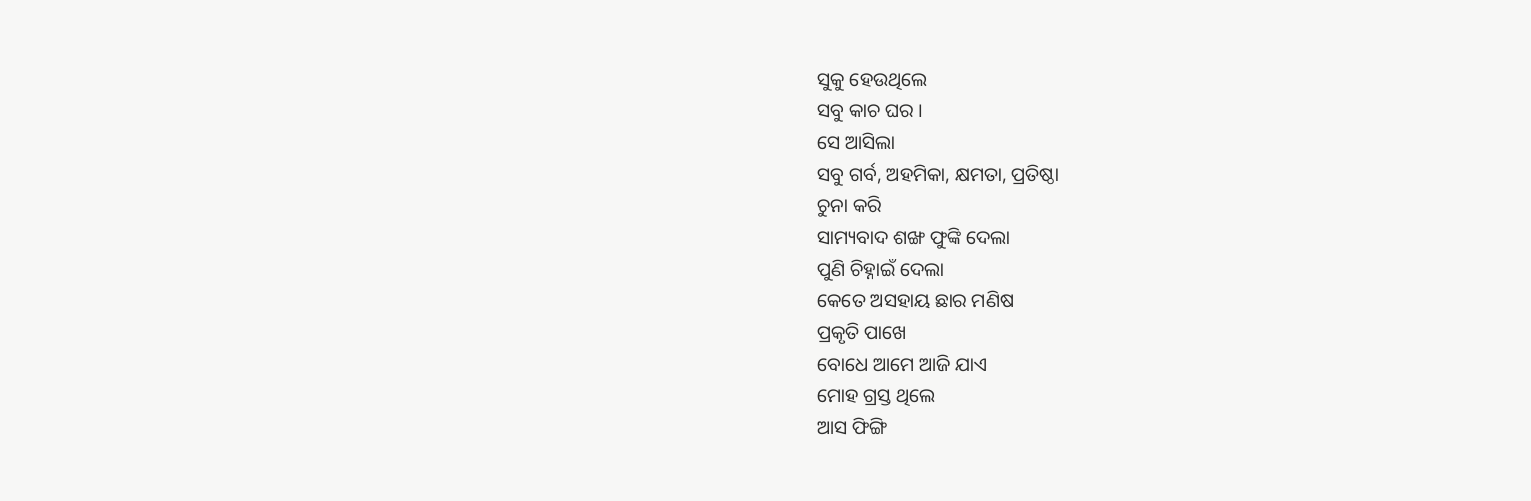ସୁକୁ ହେଉଥିଲେ
ସବୁ କାଚ ଘର ।
ସେ ଆସିଲା
ସବୁ ଗର୍ବ, ଅହମିକା, କ୍ଷମତା, ପ୍ରତିଷ୍ଠା
ଚୁନା କରି
ସାମ୍ୟବାଦ ଶଙ୍ଖ ଫୁଙ୍କି ଦେଲା
ପୁଣି ଚିହ୍ନାଇଁ ଦେଲା
କେତେ ଅସହାୟ ଛାର ମଣିଷ
ପ୍ରକୃତି ପାଖେ
ବୋଧେ ଆମେ ଆଜି ଯାଏ
ମୋହ ଗ୍ରସ୍ତ ଥିଲେ
ଆସ ଫିଙ୍ଗି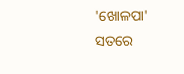'ଖୋଳପା'
ସତରେ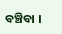ବଞ୍ଚିବା ।